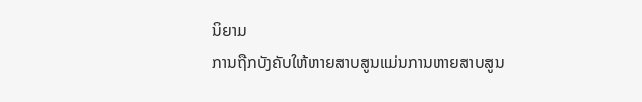ນິຍາມ
ການຖືກບັງຄັບໃຫ້ຫາຍສາບສູນແມ່ນການຫາຍສາບສູນ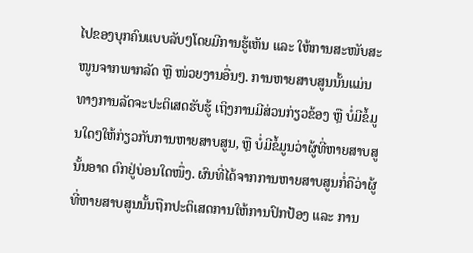ໄປຂອງບຸກຄົນແບບລັບໆໂດຍມີການຮູ້ເຫັນ ແລະ ໃຫ້ການສະໜັບສະໜູນຈາກພາກລັດ ຫຼື ໜ່ວຍງານອື່ນໆ. ການຫາຍສາບສູນນັ້ນແມ່ນທາງການລັດຈະປະຕິເສດຮັບຮູ້ ເຖິງການມີສ່ວນກ່ຽວຂ້ອງ ຫຼື ບໍ່ມີຂໍ້ມູນໃດໆໃຫ້ກ່ຽວກັບການຫາຍສາບສູນ, ຫຼື ບໍ່ມີຂໍ້ມູນວ່າຜູ້ທີ່ຫາຍສາບສູນັ້ນອາດ ຕົກຢູ່ບ່ອນໃດໜຶ່ງ. ຜົນທີ່ໄດ້ຈາກການຫາຍສາບສູນກໍ່ຄືວ່າຜູ້ທີ່ຫາຍສາບສູນນັ້ນຖືກປະຕິເສດການໃຫ້ການປົກປ້ອງ ແລະ ການ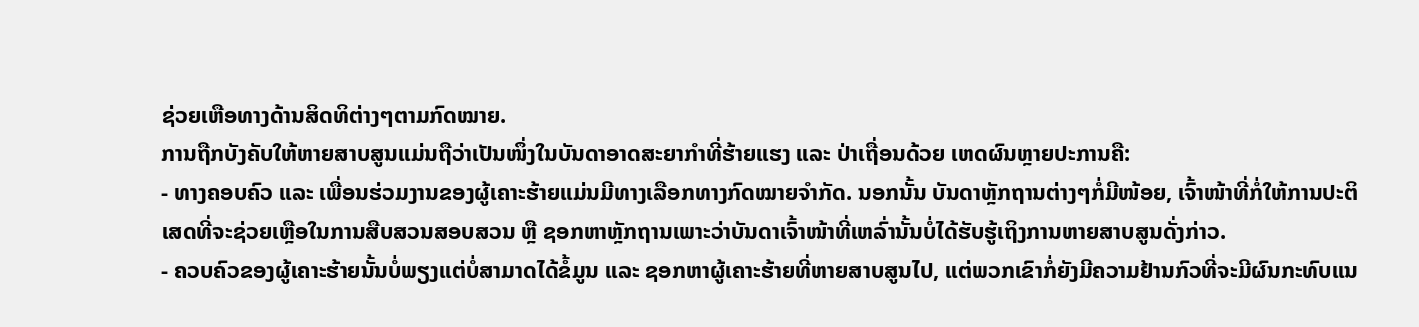ຊ່ວຍເຫືອທາງດ້ານສິດທິຕ່າງໆຕາມກົດໝາຍ.
ການຖືກບັງຄັບໃຫ້ຫາຍສາບສູນແມ່ນຖືວ່າເປັນໜຶ່ງໃນບັນດາອາດສະຍາກຳທີ່ຮ້າຍແຮງ ແລະ ປ່າເຖື່ອນດ້ວຍ ເຫດຜົນຫຼາຍປະການຄື:
- ທາງຄອບຄົວ ແລະ ເພື່ອນຮ່ວມງານຂອງຜູ້ເຄາະຮ້າຍແມ່ນມີທາງເລືອກທາງກົດໝາຍຈຳກັດ. ນອກນັ້ນ ບັນດາຫຼັກຖານຕ່າງໆກໍ່ມີໜ້ອຍ, ເຈົ້າໜ້າທີ່ກໍ່ໃຫ້ການປະຕິເສດທີ່ຈະຊ່ວຍເຫຼືອໃນການສືບສວນສອບສວນ ຫຼື ຊອກຫາຫຼັກຖານເພາະວ່າບັນດາເຈົ້າໜ້າທີ່ເຫລົ່ານັ້ນບໍ່ໄດ້ຮັບຮູ້ເຖິງການຫາຍສາບສູນດັ່ງກ່າວ.
- ຄວບຄົວຂອງຜູ້ເຄາະຮ້າຍນັ້ນບໍ່ພຽງແຕ່ບໍ່ສາມາດໄດ້ຂໍ້ມູນ ແລະ ຊອກຫາຜູ້ເຄາະຮ້າຍທີ່ຫາຍສາບສູນໄປ, ແຕ່ພວກເຂົາກໍ່ຍັງມີຄວາມຢ້ານກົວທີ່ຈະມີຜົນກະທົບແນ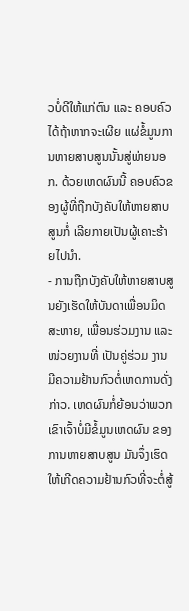ວບໍ່ດີໃຫ້ແກ່ຕົນ ແລະ ຄອບຄົວໄດ້ຖ້າຫາກຈະເຜີຍ ແຜ່ຂໍ້ມູນການຫາຍສາບສູນນັ້ນສູ່ພ່າຍນອກ. ດ້ວຍເຫດຜົນນີ້ ຄອບຄົວຂອງຜູ້ທີ່ຖືກບັງຄັບໃຫ້ຫາຍສາບສູນກໍ່ ເລີຍກາຍເປັນຜູ້ເຄາະຮ້າຍໄປນຳ.
- ການຖືກບັງຄັບໃຫ້ຫາຍສາບສູນຍັງເຮັດໃຫ້ບັນດາເພື່ອນມິດສະຫາຍ, ເພື່ອນຮ່ວມງານ ແລະ ໜ່ວຍງານທີ່ ເປັນຄູ່ຮ່ວມ ງານມີຄວາມຢ້ານກົວຕໍ່ເຫດການດັ່ງກ່າວ. ເຫດຜົນກໍ່ຍ້ອນວ່າພວກເຂົາເຈົ້າບໍ່ມີຂໍ້ມູນເຫດຜົນ ຂອງການຫາຍສາບສູນ ມັນຈຶ່ງເຮົດໃຫ້ເກີດຄວາມຢ້ານກົວທີ່ຈະຕໍ່ສູ້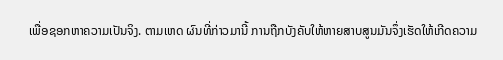ເພື່ອຊອກຫາຄວາມເປັນຈິງ. ຕາມເຫດ ຜົນທີ່ກ່າວມານີ້ ການຖືກບັງຄັບໃຫ້ຫາຍສາບສູນມັນຈຶ່ງເຮັດໃຫ້ເກີດຄວາມ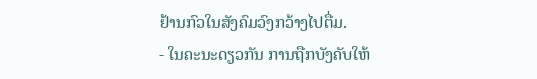ຢ້ານກົວໃນສັງຄົມວົງກວ້າງໄປຕື່ມ.
- ໃນຄະນະດຽວກັນ ການຖືກບັງຄັບໃຫ້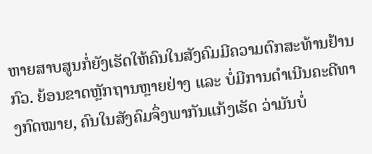ຫາຍສາບສູນກໍ່ຍັງເຮັດໃຫ້ຄົນໃນສັງຄົມມີຄວາມຕົກສະທ້ານຢ້ານກົວ. ຍ້ອນຂາດຫຼັກຖານຫຼາຍຢ່າງ ແລະ ບໍ່ມີການດຳເນີນຄະດີທາງກົດໝາຍ, ຄົນໃນສັງຄົມຈຶ່ງພາກັນແກ້ງເຮັດ ວ່າມັນບໍ່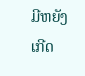ມີຫຍັງເກີດ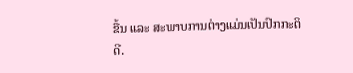ຂື້ນ ແລະ ສະພາບການຕ່າງແມ່ນເປັນປົກກະຕິດີ.